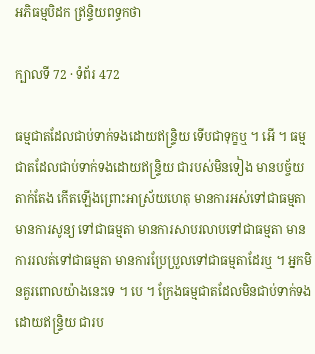អភិធម្មបិដក ឥ្រន្ទិយពទ្ធកថា

ក្បាលទី 72 · ទំព័រ 472

ធម្មជាតដែលជាប់ទាក់ទងដោយឥន្ទ្រិយ ទើបជាទុក្ខឬ ។ អើ ។ ធម្មជាតដែលជាប់ទាក់ទងដោយឥន្ទ្រិយ ជារបស់មិនទៀង មានបច្ច័យតាក់តែង កើតឡើងព្រោះអាស្រ័យហេតុ មានការអស់ទៅជាធម្មតា មានការសូន្យ ទៅជាធម្មតា មានការសាបរលាបទៅជាធម្មតា មានការរលត់ទៅជាធម្មតា មានការប្រែប្រួលទៅជាធម្មតាដែរឬ ។ អ្នកមិនគួរពោលយ៉ាងនេះទេ ។ បេ ។ ក្រែងធម្មជាតដែលមិនជាប់ទាក់ទងដោយឥន្ទ្រិយ ជារប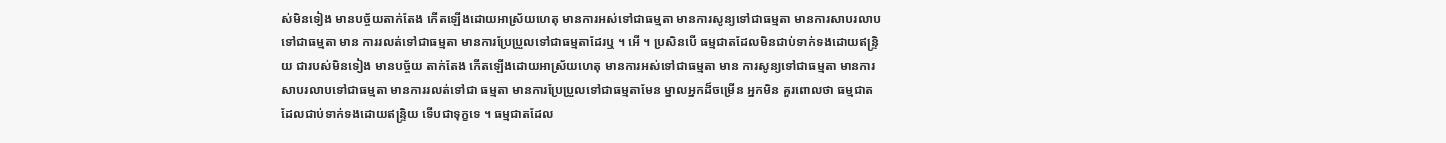ស់មិនទៀង មានបច្ច័យតាក់តែង កើតឡើងដោយអាស្រ័យហេតុ មានការអស់ទៅជាធម្មតា មានការសូន្យទៅជាធម្មតា មានការសាបរលាបទៅជាធម្មតា មាន ការរលត់ទៅជាធម្មតា មានការប្រែប្រួលទៅជាធម្មតាដែរឬ ។ អើ ។ ប្រសិនបើ ធម្មជាតដែលមិនជាប់ទាក់ទងដោយឥន្ទ្រិយ ជារបស់មិនទៀង មានបច្ច័យ តាក់តែង កើតឡើងដោយអាស្រ័យហេតុ មានការអស់ទៅជាធម្មតា មាន ការសូន្យទៅជាធម្មតា មានការសាបរលាបទៅជាធម្មតា មានការរលត់ទៅជា ធម្មតា មានការប្រែប្រួលទៅជាធម្មតាមែន ម្នាលអ្នកដ៏ចម្រើន អ្នកមិន គួរពោលថា ធម្មជាតដែលជាប់ទាក់ទងដោយឥន្ទ្រិយ ទើបជាទុក្ខទេ ។ ធម្មជាតដែល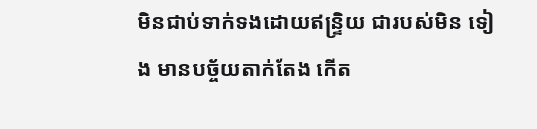មិនជាប់ទាក់ទងដោយឥន្ទ្រិយ ជារបស់មិន ទៀង មានបច្ច័យតាក់តែង កើត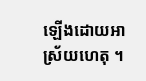ឡើងដោយអាស្រ័យហេតុ ។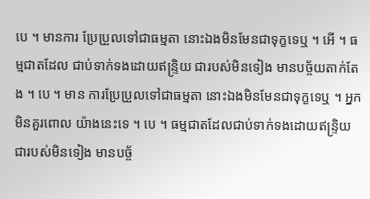បេ ។ មានការ ប្រែប្រួលទៅជាធម្មតា នោះឯងមិនមែនជាទុក្ខទេឬ ។ អើ ។ ធម្មជាតដែល ជាប់ទាក់ទងដោយឥន្ទ្រិយ ជារបស់មិនទៀង មានបច្ច័យតាក់តែង ។ បេ ។ មាន ការប្រែប្រួលទៅជាធម្មតា នោះឯងមិនមែនជាទុក្ខទេឬ ។ អ្នកមិនគួរពោល យ៉ាងនេះទេ ។ បេ ។ ធម្មជាតដែលជាប់ទាក់ទងដោយឥន្ទ្រិយ ជារបស់មិនទៀង មានបច្ច័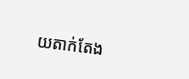យតាក់តែង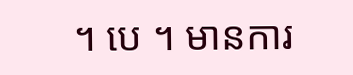។ បេ ។ មានការ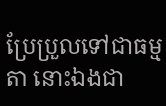ប្រែប្រួលទៅជាធម្មតា នោះឯងជា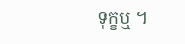ទុក្ខឬ ។